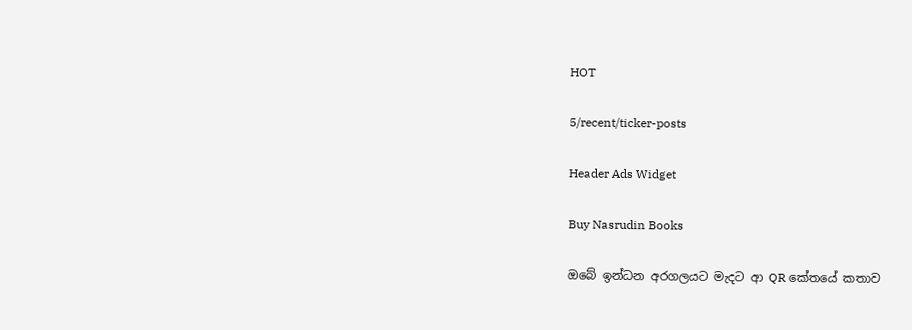HOT

5/recent/ticker-posts

Header Ads Widget

Buy Nasrudin Books

ඔබේ ඉන්ධන අරගලයට මැදට ආ QR කේතයේ කතාව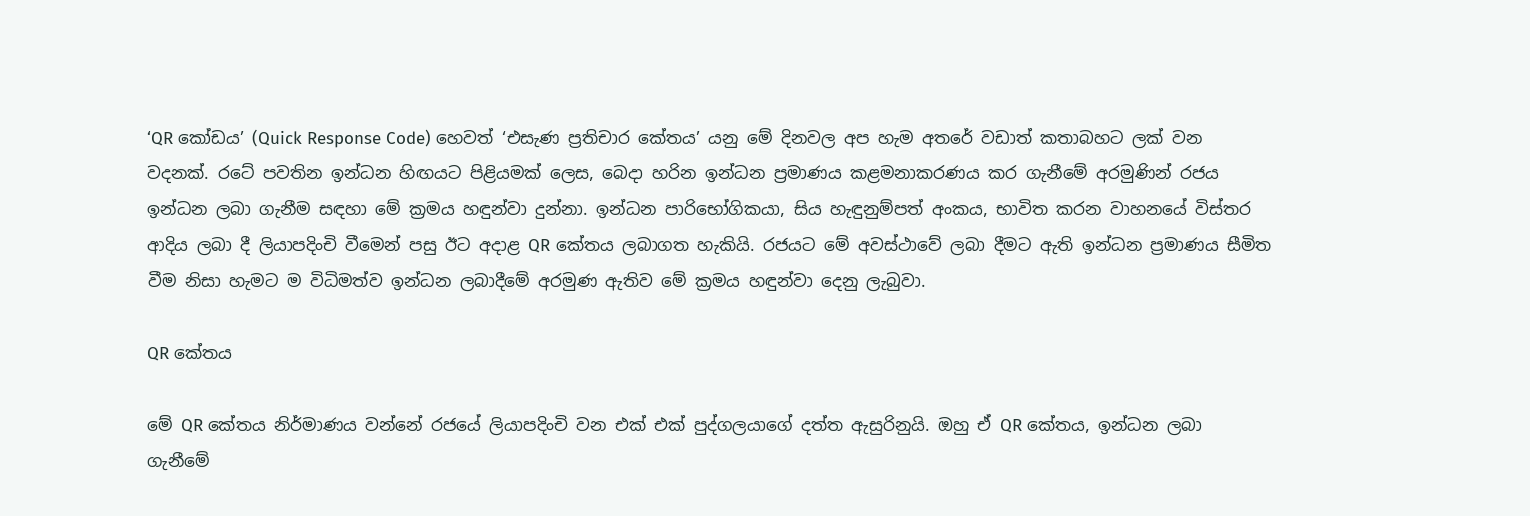‘QR කෝඩය’ (Quick Response Code) හෙවත් ‘එසැණ ප්‍රතිචාර කේතය’ යනු මේ දිනවල අප හැම අතරේ වඩාත් කතාබහට ලක් වන වදනක්. රටේ පවතින ඉන්ධන හිඟයට පිළියමක් ලෙස, බෙදා හරින ඉන්ධන ප්‍රමාණය කළමනාකරණය කර ගැනීමේ අරමුණින් රජය ඉන්ධන ලබා ගැනීම සඳහා මේ ක්‍රමය හඳුන්වා දුන්නා. ඉන්ධන පාරිභෝගිකයා, සිය හැඳුනුම්පත් අංකය, භාවිත කරන වාහනයේ විස්තර ආදිය ලබා දී ලියාපදිංචි වීමෙන් පසු ඊට අදාළ QR කේතය ලබාගත හැකියි. රජයට මේ අවස්ථාවේ ලබා දීමට ඇති ඉන්ධන ප්‍රමාණය සීමිත වීම නිසා හැමට ම විධිමත්ව ඉන්ධන ලබාදීමේ අරමුණ ඇතිව මේ ක්‍රමය හඳුන්වා දෙනු ලැබුවා.

QR කේතය

මේ QR කේතය නිර්මාණය වන්නේ රජයේ ලියාපදිංචි වන එක් එක් පුද්ගලයාගේ දත්ත ඇසුරිනුයි. ඔහු ඒ QR කේතය, ඉන්ධන ලබා ගැනීමේ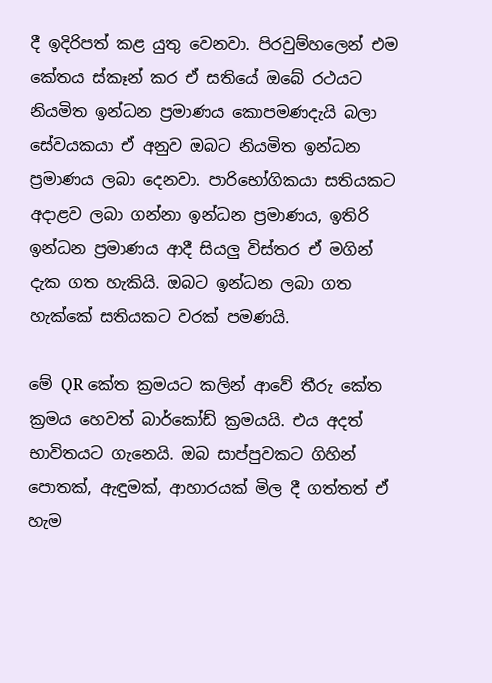දී ඉදිරිපත් කළ යුතු වෙනවා. පිරවුම්හලෙන් එම කේතය ස්කෑන් කර ඒ සතියේ ඔබේ රථයට නියමිත ඉන්ධන ප්‍රමාණය කොපමණදැයි බලා සේවයකයා ඒ අනුව ඔබට නියමිත ඉන්ධන ප්‍රමාණය ලබා දෙනවා. පාරිභෝගිකයා සතියකට අදාළව ලබා ගන්නා ඉන්ධන ප්‍රමාණය, ඉතිරි ඉන්ධන ප්‍රමාණය ආදී සියලු විස්තර ඒ මගින් දැක ගත හැකියි. ඔබට ඉන්ධන ලබා ගත හැක්කේ සතියකට වරක් පමණයි.

මේ QR කේත ක්‍රමයට කලින් ආවේ තීරු කේත ක්‍රමය හෙවත් බාර්කෝඩ් ක්‍රමයයි. එය අදත් භාවිතයට ගැනෙයි. ඔබ සාප්පුවකට ගිහින් පොතක්, ඇඳුමක්, ආහාරයක් මිල දී ගත්තත් ඒ හැම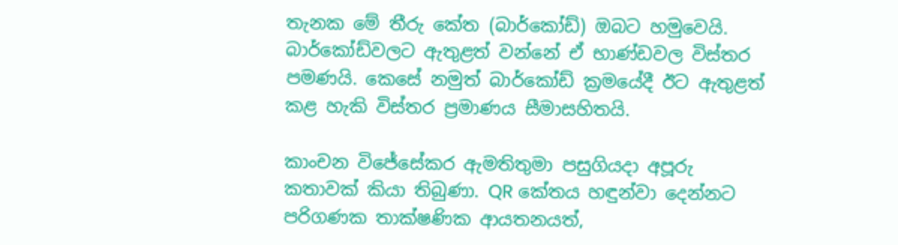තැනක මේ තීරු කේත (බාර්කෝඩ්) ඔබට හමුවෙයි. බාර්කෝඩ්වලට ඇතුළත් වන්නේ ඒ භාණ්ඩවල විස්තර පමණයි. කෙසේ නමුත් බාර්කෝඩ් ක්‍රමයේදී ඊට ඇතුළත් කළ හැකි විස්තර ප්‍රමාණය සීමාසහිතයි.

කාංචන විජේසේකර ඇමතිතුමා පසුගියදා අපූරු කතාවක් කියා තිබුණා. QR කේතය හඳුන්වා දෙන්නට පරිගණක තාක්ෂණික ආයතනයත්,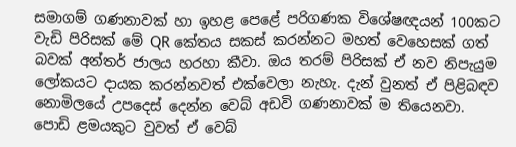සමාගම් ගණනාවක් හා ඉහළ පෙළේ පරිගණක විශේෂඥයන් 100කට වැඩි පිරිසක් මේ QR කේතය සකස් කරන්නට මහත් වෙහෙසක් ගත් බවක් අන්තර් ජාලය හරහා කීවා. ඔය තරම් පිරිසක් ඒ නව නිපැයුම ලෝකයට දායක කරන්නවත් එක්වෙලා නැහැ. දැන් වුනත් ඒ පිළිබඳව නොමිලයේ උපදෙස් දෙන්න ‍වෙබ් අඩවි ගණනාවක් ම තියෙනවා. පොඩි ළමයකුට වුවත් ඒ වෙබ්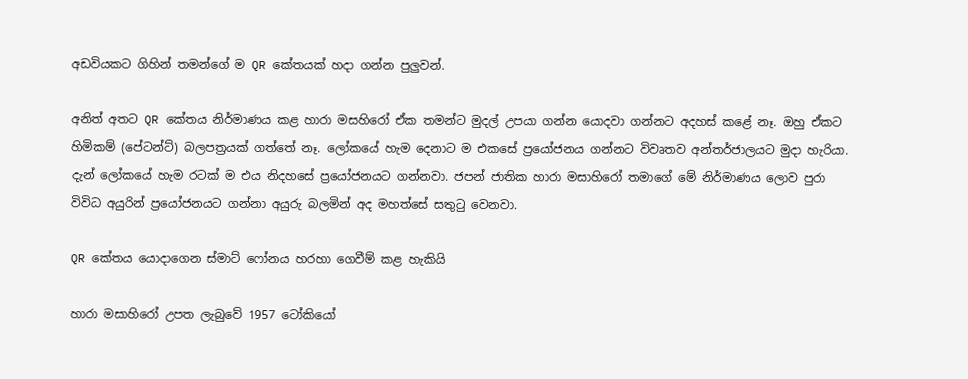අඩවියකට ගිහින් තමන්ගේ ම QR කේතයක් හදා ගන්න පුලුවන්.

අනිත් අතට QR කේතය නිර්මාණය කළ හාරා මසහිරෝ ඒක තමන්ට මුදල් උපයා ගන්න යොදවා ගන්නට අදහස් කළේ නෑ. ඔහු ඒකට හිමිකම් (පේටන්ට්) බලපත්‍රයක් ගත්තේ නෑ. ලෝකයේ හැම දෙනාට ම ‍එකසේ ප්‍රයෝජනය ගන්නට විවෘතව අන්තර්ජාලයට මුදා හැරියා. දැන් ලෝකයේ හැම රටක් ම එය නිදහසේ ප්‍රයෝජනයට ගන්නවා. ජපන් ජාතික හාරා මසාහිරෝ තමාගේ මේ නිර්මාණය ලොව පුරා විවිධ අයුරින් ප්‍රයෝජනයට ගන්නා අයුරු බලමින් අද මහත්සේ සතුටු වෙනවා.

QR කේතය යොදාගෙන ස්මාට් ෆෝනය හරහා ගෙවීම් කළ හැකියි

හාරා මසාහිරෝ උපත ලැබුවේ 1957 ටෝකියෝ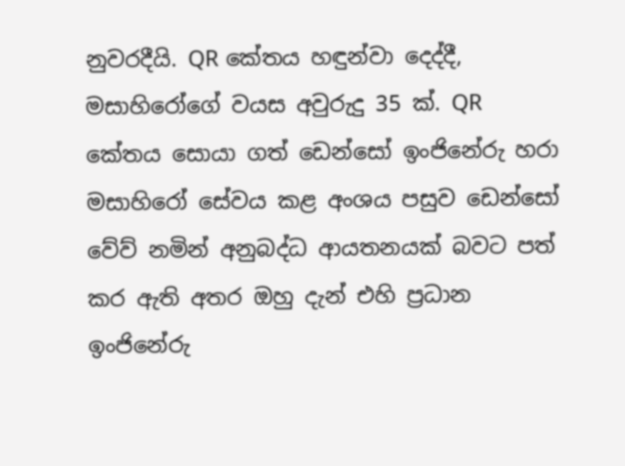නුවරදීයි. QR කේතය හඳුන්වා දෙද්දී, මසාහිරෝගේ වයස අවුරුදු 35 ක්. QR කේතය සොයා ගත් ඩෙන්සෝ ඉංජිනේරු හරා මසාහිරෝ සේවය කළ අංශය පසුව ඩෙන්සෝ වේව් නමින් අනුබද්ධ ආයතනයක් බවට පත් කර ඇති අතර ඔහු දැන් එහි ප්‍රධාන ඉංජිනේරු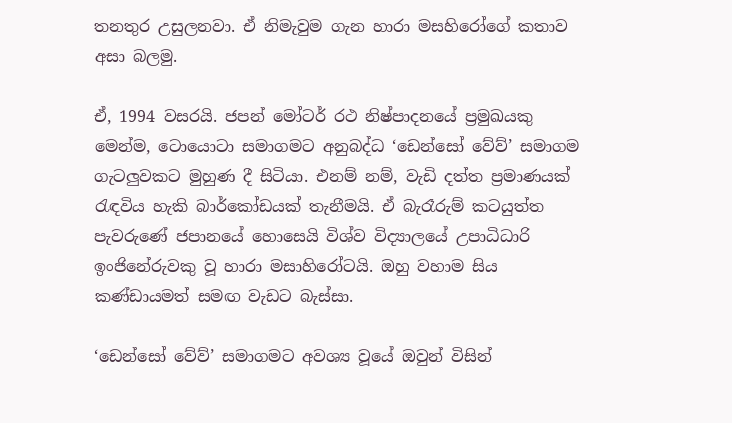තනතුර උසුලනවා. ඒ නිමැවුම ගැන හාරා මසහිරෝගේ කතාව අසා බලමු.

ඒ, 1994 වසරයි. ජපන් මෝටර් රථ නිෂ්පාදනයේ ප්‍රමුඛයකු මෙන්ම, ටොයොටා සමාගමට අනුබද්ධ ‘ඩෙන්සෝ වේව්’ සමාගම ගැටලුවකට මුහුණ දී සිටියා. එනම් නම්, වැඩි දත්ත ප්‍රමාණයක් රැඳවිය හැකි බාර්කෝඩයක් තැනීමයි. ඒ බැරෑරුම් කටයුත්ත පැවරුණේ ජපානයේ හොසෙයි විශ්ව විද්‍යාලයේ උපාධිධාරි ඉංජිනේරුවකු වූ හාරා මසාහිරෝටයි. ඔහු වහාම සිය කණ්ඩායමත් සමඟ වැඩට බැස්සා.

‘ඩෙන්සෝ වේව්’ සමාගමට අවශ්‍ය වූයේ ඔවුන් විසින්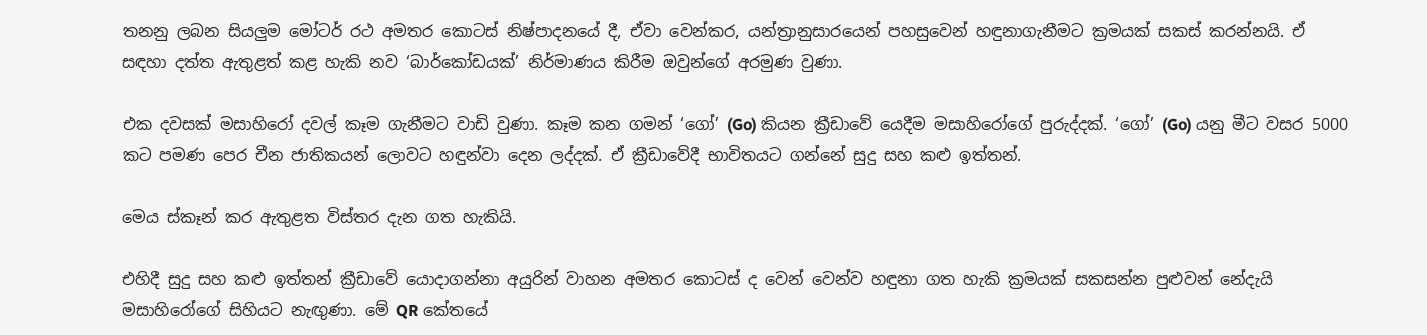තනනු ලබන සියලුම මෝටර් රථ අමතර කොටස් නිෂ්පාදනයේ දී, ඒවා වෙන්කර, යන්ත්‍රානුසාරයෙන් පහසුවෙන් හඳුනාගැනීමට ක්‍රමයක් සකස් කරන්නයි. ඒ සඳහා දත්ත ඇතුළත් කළ හැකි නව ‘බාර්කෝඩයක්’ නිර්මාණය කිරීම ඔවුන්ගේ අරමුණ වුණා.

එක දවසක් මසාහිරෝ දවල් කෑම ගැනීමට වාඩි වුණා. කෑම කන ගමන් ‘ගෝ’ (Go) කියන ක්‍රීඩාවේ යෙදීම මසාහිරෝගේ පුරුද්දක්. ‘ගෝ’ (Go) යනු මීට වසර 5000 කට පමණ පෙර චීන ජාතිකයන් ලොවට හඳුන්වා දෙන ලද්දක්. ඒ ක්‍රීඩාවේදී භාවිතයට ගන්නේ සුදු සහ කළු ඉත්තන්.

මෙය ස්කෑන් කර ඇතුළත විස්තර දැන ගත හැකියි.

එහිදී සුදු සහ කළු ඉත්තන් ක්‍රීඩාවේ යොදාගන්නා අයුරින් වාහන අමතර කොටස් ද වෙන් වෙන්ව හඳුනා ගත හැකි ක්‍රමයක් සකසන්න පුළුවන් නේදැයි මසාහිරෝගේ සිහියට නැඟුණා. මේ QR කේතයේ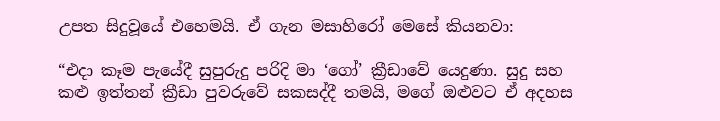උපත සිදුවූයේ එහෙමයි. ඒ ගැන මසාහිරෝ මෙසේ කියනවා:

“එදා කෑම පැයේදී සුපුරුදු පරිදි මා ‘ගෝ’ ක්‍රීඩාවේ යෙදුණා. සුදු සහ කළු ඉත්තන් ක්‍රීඩා පුවරුවේ සකසද්දී තමයි, මගේ ඔළුවට ඒ අදහස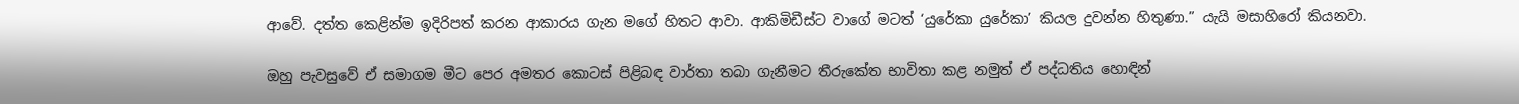ආවේ. දත්ත කෙළින්ම ඉදිරිපත් කරන ආකාරය ගැන මගේ හිතට ආවා. ආකිමිඩීස්ට වාගේ මටත් ‘යුරේකා යුරේකා’ කියල දුවන්න හිතුණා.” යැයි මසාහිරෝ කියනවා.

ඔහු පැවසුවේ ඒ සමාගම මීට පෙර අමතර කොටස් පිළිබඳ වාර්තා තබා ගැනීමට තීරුකේත භාවිතා කළ නමුත් ඒ පද්ධතිය හොඳින්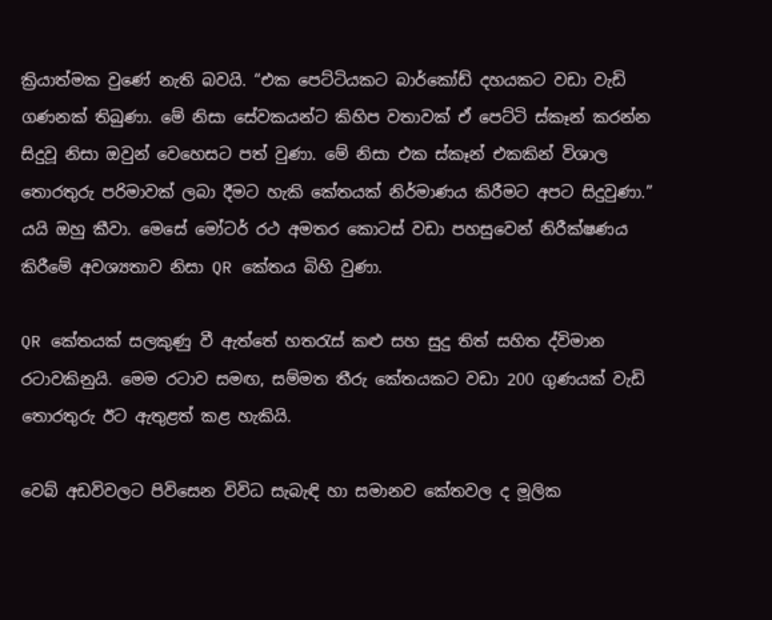ක්‍රියාත්මක වුණේ නැති බවයි. “එක පෙට්ටියකට බාර්කෝඩ් දහයකට වඩා වැඩි ගණනක් තිබුණා. මේ නිසා සේවකයන්ට කිහිප වතාවක් ඒ පෙට්ටි ස්කෑන් කරන්න සිදුවූ නිසා ඔවුන් වෙහෙසට පත් වුණා. මේ නිසා එක ස්කෑන් එකකින් විශාල තොරතුරු පරිමාවක් ලබා දීමට හැකි කේතයක් නිර්මාණය කිරීමට අපට සිදුවුණා.” යයි ඔහු කීවා. මෙසේ මෝටර් රථ අමතර කොටස් වඩා පහසුවෙන් නිරීක්ෂණය කිරීමේ අවශ්‍යතාව නිසා QR කේතය බිහි වුණා.

QR කේතයක් සලකුණු වී ඇත්තේ හතරැස් කළු සහ සුදු තිත් සහිත ද්විමාන රටාවකිනුයි. මෙම රටාව සමඟ, සම්මත තීරු කේතයකට වඩා 200 ගුණයක් වැඩි තොරතුරු ඊට ඇතුළත් කළ හැකියි.

වෙබ් අඩවිවලට පිවිසෙන විවිධ සැබැඳි හා සමානව කේතවල ද මූලික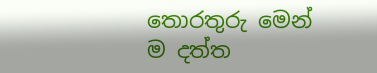තොරතුරු මෙන් ම දත්ත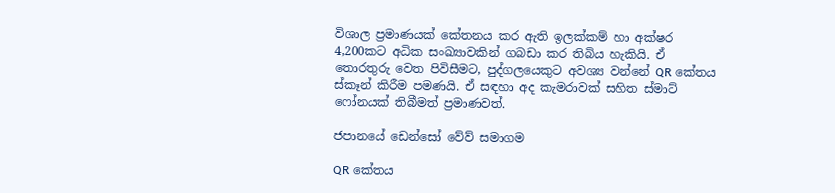විශාල ප්‍රමාණයක් කේතනය කර ඇති ඉලක්කම් හා අක්ෂර 4,200කට අධික සංඛ්‍යාවකින් ගබඩා කර තිබිය හැකියි. ඒ තොරතුරු වෙත පිවිසීමට, පුද්ගලයෙකුට අවශ්‍ය වන්නේ QR කේතය ස්කෑන් කිරීම පමණයි. ඒ සඳහා අද කැමරාවක් සහිත ස්මාට් ෆෝනයක් තිබීමත් ප්‍රමාණවත්.

ජපානයේ ඩෙන්සෝ වේව් සමාගම

QR කේතය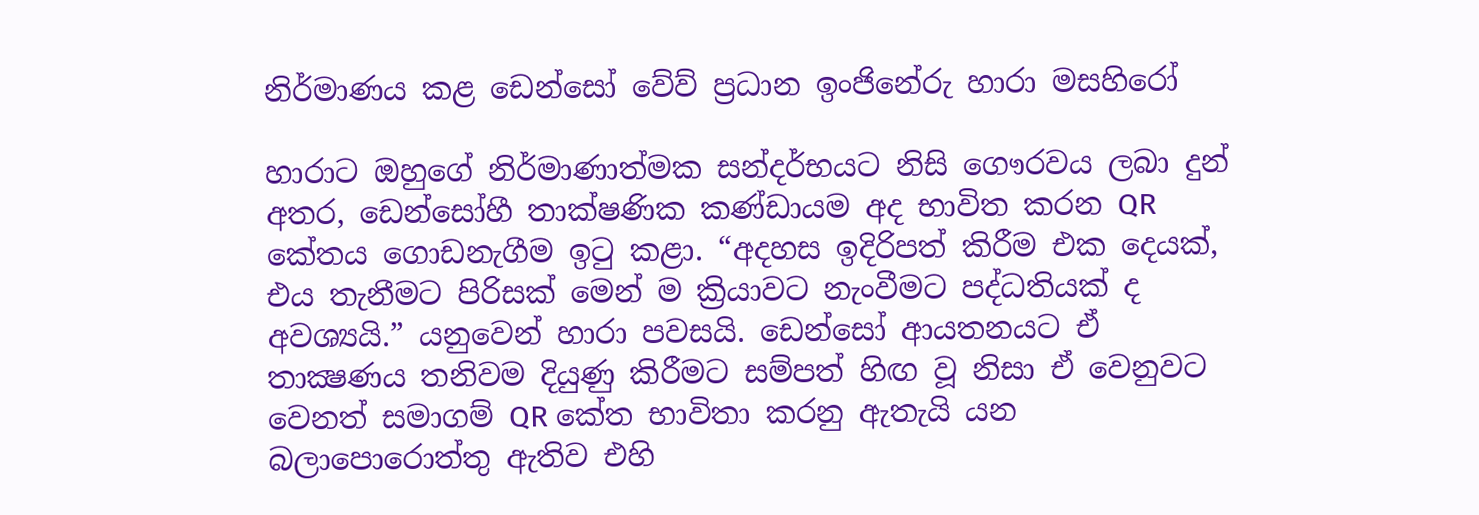නිර්මාණය කළ ඩෙන්සෝ වේව් ප්‍රධාන ඉංජිනේරු හාරා මසහිරෝ

හාරාට ඔහුගේ නිර්මාණාත්මක සන්දර්භයට නිසි ගෞරවය ලබා දුන් අතර, ඩෙන්සෝහී තාක්ෂණික කණ්ඩායම අද භාවිත කරන QR කේතය ගොඩනැගීම ඉටු කළා. “අදහස ඉදිරිපත් කිරීම එක දෙයක්, එය තැනීමට පිරිසක් මෙන් ම ක්‍රියාවට නැංවීමට පද්ධතියක් ද අවශ්‍යයි.” යනුවෙන් හාරා පවසයි. ඩෙන්සෝ ආයතනයට ඒ තාක්‍ෂණය තනිවම දියුණු කිරීමට සම්පත් හිඟ වූ නිසා ඒ වෙනුවට වෙනත් සමාගම් QR කේත භාවිතා කරනු ඇතැයි යන බලාපොරොත්තු ඇතිව එහි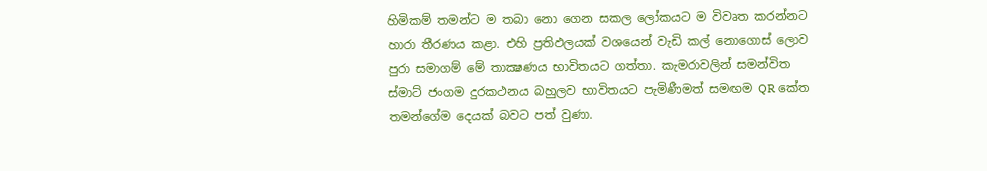හිමිකම් තමන්ට ම තබා නො ගෙන සකල ලෝකයට ම විවෘත කරන්නට හාරා තීරණය කළා. එහි ප්‍රතිඵලයක් වශයෙන් වැඩි කල් නොගොස් ලොව පුරා සමාගම් මේ තාක්‍ෂණය භාවිතයට ගත්තා. කැමරාවලින් සමන්විත ස්මාට් ජංගම දුරකථනය බහුලව භාවිතයට පැමිණීමත් සමඟම QR කේත තමන්ගේම දෙයක් බවට පත් වුණා.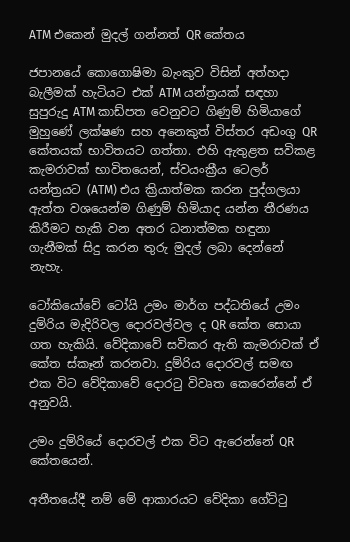ATM එකෙන් මුදල් ගන්නත් QR කේතය

ජපානයේ කොගොෂිමා බැංකුව විසින් අත්හදා බැලීමක් හැටියට එක් ATM යන්ත්‍රයක් සඳහා සුපුරුදු ATM කාඩ්පත වෙනුවට ගිණුම් හිමියාගේ මුහුණේ ලක්ෂණ සහ අනෙකුත් විස්තර අඩංගු QR කේතයක් භාවිතයට ගත්තා. එහි ඇතුළත සවිකළ කැමරාවක් භාවිතයෙන්, ස්වයංක්‍රීය ටෙලර් යන්ත්‍රයට (ATM) එය ක්‍රියාත්මක කරන පුද්ගලයා ඇත්ත වශයෙන්ම ගිණුම් හිමියාද යන්න තීරණය කිරීමට හැකි වන අතර ධනාත්මක හඳුනා ගැනීමක් සිදු කරන තුරු මුදල් ලබා දෙන්නේ නැහැ.

ටෝකියෝවේ ටෝයි උමං මාර්ග පද්ධතියේ උමං දුම්රිය මැදිරිවල දොරවල්වල ද QR කේත සොයා ගත හැකියි. වේදිකාවේ සවිකර ඇති කැමරාවක් ඒ කේත ස්කෑන් කරනවා. දුම්රිය දොරවල් සමඟ එක විට වේදිකාවේ දොරටු විවෘත කෙරෙන්නේ ඒ අනුවයි.

උමං දුම්රියේ දොරවල් එක විට ඇරෙන්නේ QR කේතයෙන්.

අතීතයේදී නම් මේ ආකාරයට වේදිකා ගේට්ටු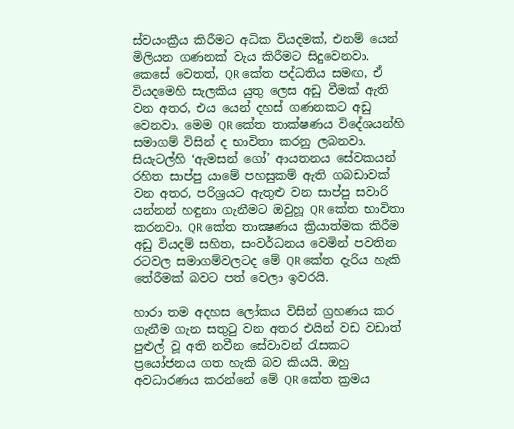ස්වයංක්‍රීය කිරීමට අධික වියදමක්, එනම් යෙන් මිලියන ගණනක් වැය කිරීමට සිදුවෙනවා. කෙසේ වෙතත්, QR කේත පද්ධතිය සමඟ, ඒ වියදමෙහි සැලකිය යුතු ලෙස අඩු වීමක් ඇති වන අතර, එය යෙන් දහස් ගණනකට අඩු වෙනවා. මෙම QR කේත තාක්ෂණය විදේශයන්හි සමාගම් විසින් ද භාවිතා කරනු ලබනවා. සියැටල්හි ‘ඇමසන් ගෝ’ ආයතනය සේවකයන් රහිත සාප්පු යාමේ පහසුකම් ඇති ගබඩාවක් වන අතර, පරිශ්‍රයට ඇතුළු වන සාප්පු සවාරි යන්නන් හඳුනා ගැනීමට ඔවුහූ QR කේත භාවිතා කරනවා. QR කේත තාක්‍ෂණය ක්‍රියාත්මක කිරීම අඩු වියදම් සහිත, සංවර්ධනය වෙමින් පවතින රටවල සමාගම්වලටද මේ QR කේත දැරිය හැකි තේරීමක් බවට පත් වෙලා ඉවරයි.

හාරා තම අදහස ලෝකය විසින් ග්‍රහණය කර ගැනීම ගැන සතුටු වන අතර එයින් වඩ වඩාත් පුළුල් වූ අති නවීන සේවාවන් රැසකට ප්‍රයෝජනය ගත හැකි බව කියයි. ඔහු අවධාරණය කරන්නේ මේ QR කේත ක්‍රමය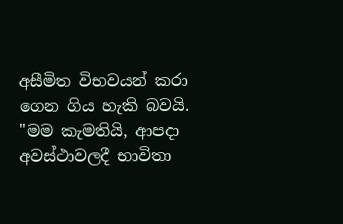අසීමිත විභවයන් කරා ගෙන ගිය හැකි බවයි. "මම කැමතියි, ආපදා අවස්ථාවලදී භාවිතා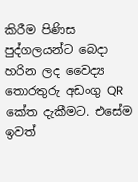කිරීම පිණිස පුද්ගලයන්ට බෙදා හරින ලද වෛද්‍ය තොරතුරු අඩංගු QR කේත දැකීමට. එසේම ඉවත්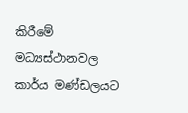කිරීමේ මධ්‍යස්ථානවල කාර්ය මණ්ඩලයට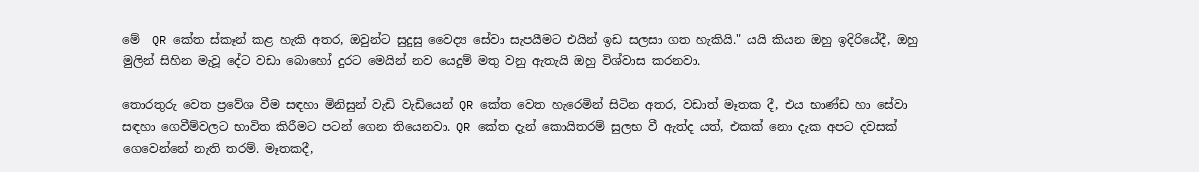මේ ‍ QR කේත ස්කෑන් කළ හැකි අතර, ඔවුන්ට සුදුසු වෛද්‍ය සේවා සැපයීමට එයින් ඉඩ සලසා ගත හැකියි." යයි කියන ඔහු ඉදිරියේදී, ඔහු මුලින් සිහින මැවූ දේට වඩා බොහෝ දුරට මෙයින් නව යෙදුම් මතු වනු ඇතැයි ඔහු විශ්වාස කරනවා.

තොරතුරු වෙත ප්‍රවේශ වීම සඳහා මිනිසුන් වැඩි වැඩියෙන් QR කේත වෙත හැරෙමින් සිටින අතර, වඩාත් මෑතක දී, එය භාණ්ඩ හා සේවා සඳහා ගෙවීම්වලට භාවිත කිරීමට පටන් ගෙන තියෙනවා. QR කේත දැන් කොයිතරම් සුලභ වී ඇත්ද යත්, එකක් නො දැක අපට දවසක් ගෙවෙන්නේ නැති තරම්. මෑතකදී,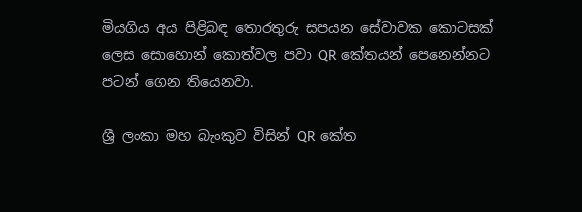මියගිය අය පිළිබඳ තොරතුරු සපයන සේවාවක කොටසක් ලෙස සොහොන් කොත්වල පවා QR කේතයන් පෙනෙන්නට පටන් ගෙන තියෙනවා.

ශ්‍රී ලංකා මහ බැංකුව විසින් QR කේත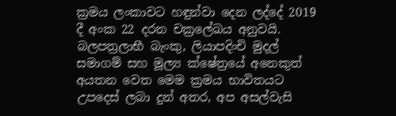ක්‍රමය ලංකාවට හඳුන්වා දෙන ලද්දේ 2019 දී අංක 22 දරන චක්‍රලේඛය අනුවයි. බලපත්‍රලාභී බැංකු, ලියාපදිංචි මුදල් සමාගම් සහ මූල්‍ය ක්ෂේත්‍රයේ අනෙකුත් අයතන වෙත මෙම ක්‍රමය භාවිතයට උපදෙස් ලබා දුන් අතර, අප අසල්වැසි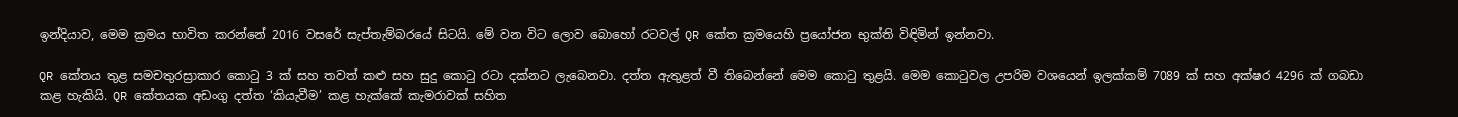ඉන්දියාව, මෙම ක්‍රමය භාවිත කරන්නේ 2016 වසරේ සැප්තැම්බරයේ සිටයි. මේ වන විට ලොව බොහෝ රටවල් QR කේත ක්‍රමයෙහි ප්‍රයෝජන භුක්ති විඳිමින් ඉන්නවා.

QR කේතය තුළ සමචතුරස්‍රාකාර කොටු 3 ක් සහ තවත් කළු සහ සුදු කොටු රටා දක්නට ලැබෙනවා. දත්ත ඇතුළත් වී තිබෙන්නේ මෙම කොටු තුළයි. මෙම කොටුවල උපරිම වශයෙන් ඉලක්කම් 7089 ක් සහ අක්ෂර 4296 ක් ගබඩා කළ හැකියි. QR කේතයක අඩංගු දත්ත ‘කියැවීම’ කළ හැක්කේ කැමරාවක් සහිත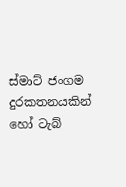ස්මාට් ජංගම දුරකතනයකින් හෝ ටැබ්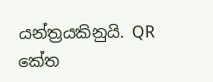යන්ත්‍රයකිනුයි. QR කේත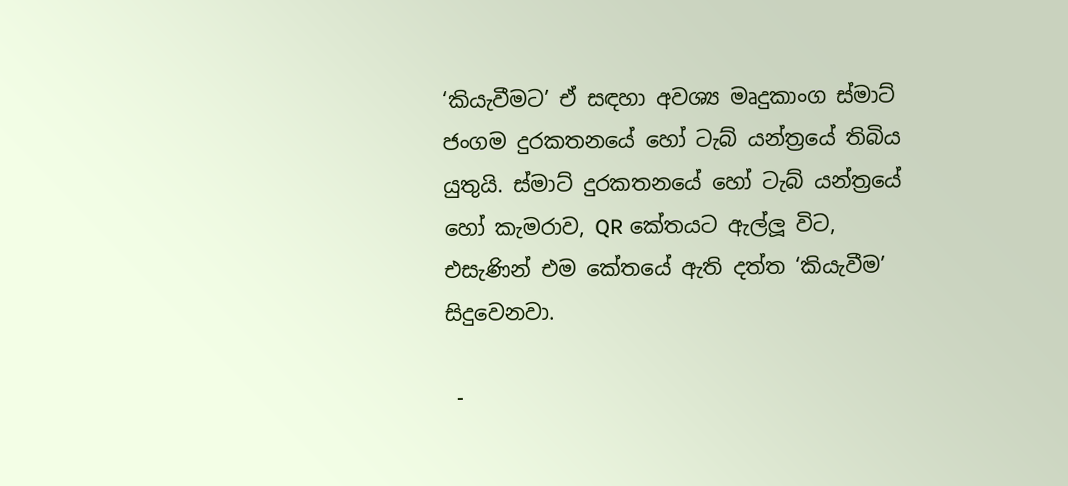‘කියැවීමට’ ඒ සඳහා අවශ්‍ය මෘදුකාංග ස්මාට් ජංගම දුරකතනයේ හෝ ටැබ් යන්ත්‍රයේ තිබිය යුතුයි. ස්මාට් දුරකතනයේ හෝ ටැබ් යන්ත්‍රයේ හෝ කැමරාව, QR කේතයට ඇල්ලූ විට, එසැණින් එම කේතයේ ඇති දත්ත ‘කියැවීම’ සිදුවෙනවා.

 -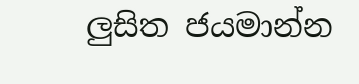ලුසිත ජයමාන්න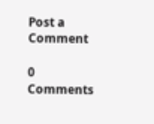Post a Comment

0 Comments